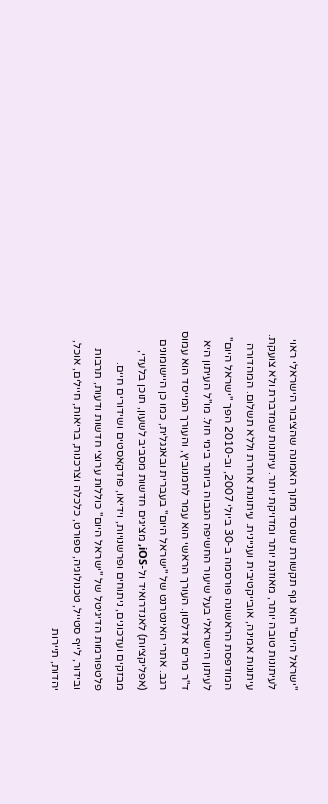"ישראל היום" הוא גוף תקשורת שנוסד מתוך האמונה שהציבור הישראלי ראוי לעיתונות טובה יותר, מאוזנת יותר ומדויקת יותר. עיתונות שמדברת ולא צועקת. עיתונות אמינה, אובייקטיבית ועניינית. עיתונות אחרת וללא תשלום. המהדורה המודפסת הראשונה פורסמה ב-30 ביולי 2007, וב-2010 הפך "ישראל היום" לעיתון הישראלי בעל שיעור החשיפה הגבוה ביותר בימי חול. מו"ל העיתון היא ד"ר מרים אדלסון. העורך הראשי הוא עמר לחמנוביץ, והעורך המייסד הוא עמוס רגב. אתרי האינטרנט של "ישראל היום" בעברית ובאנגלית, כמו כן היישומונים (אפליקציות) לאנדרואיד ול-iOS, מציגים חדשות מסביב לשעון, תוכן בלעדי, מבזקים ועדכונים, ניתוחים ופרשנויות, וידיאו, פודקאסטים ושידורים חיים. פלטפורמות הדיגיטל של "ישראל היום" כוללות ערוצי חדשות ודעות, תרבות ובידור, לייף סטייל, טכנולוגיה, ספורט, כלכלה וצרכנות, בריאות, חיילים, אוכל, יהדות, תיירות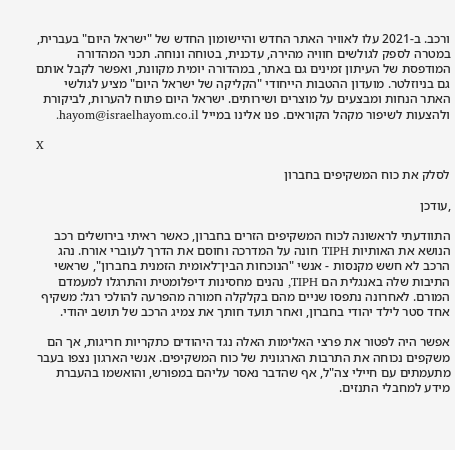ורכב. ב-2021 עלו לאוויר האתר החדש והיישומון החדש של "ישראל היום" בעברית, במטרה לספק לגולשים חוויה מהירה, עדכנית, בטוחה ונוחה. תכני המהדורה המודפסת של העיתון זמינים גם באתר, במהדורה יומית מקוונת, ואפשר לקבל אותם גם בניוזלטר. מועדון ההטבות הייחודי "הקליקה של ישראל היום" מציע לגולשי האתר הנחות ומבצעים על מוצרים ושירותים. ישראל היום פתוח להערות, לביקורת ולהצעות לשיפור מקהל הקוראים. פנו אלינו במייל hayom@israelhayom.co.il.

X

לסלק את כוח המשקיפים בחברון

,עודכן

התוודעתי לראשונה לכוח המשקיפים הזרים בחברון, כאשר ראיתי בירושלים רכב הנושא את האותיות TIPH חונה על המדרכה וחוסם את הדרך לעוברי אורח. נהג הרכב לא חשש מקנסות - אנשי "הנוכחות הבין־לאומית הזמנית בחברון", שראשי התיבות שלה באנגלית הם TIPH, נהנים מחסינות דיפלומטית והתרגלו למעמדם המורם. לאחרונה נתפסו שניים מהם בקלקלה חמורה מהפרעה להולכי רגל: משקיף אחד סטר לילד יהודי בחברון, ואחר תועד חותך את צמיג הרכב של תושב יהודי.

אפשר היה לפטור את פרצי האלימות האלה נגד היהודים כתקריות חריגות, אך הם משקפים נכוחה את התרבות הארגונית של כוח המשקיפים. אנשי הארגון נצפו בעבר מתעמתים עם חיילי צה"ל, אף שהדבר נאסר עליהם במפורש, והואשמו בהעברת מידע למחבלי התנזים.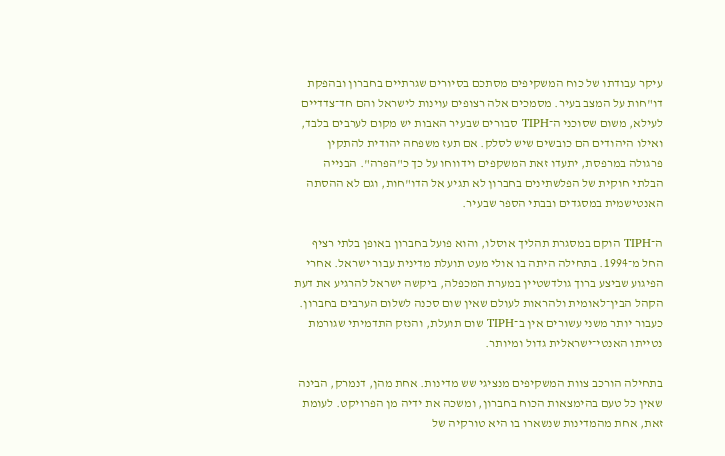עיקר עבודתו של כוח המשקיפים מסתכם בסיורים שגרתיים בחברון ובהפקת דו"חות על המצב בעיר. מסמכים אלה רצופים עוינות לישראל והם חד־צדדיים לעילא, משום שסוכני ה־TIPH סבורים שבעיר האבות יש מקום לערבים בלבד, ואילו היהודים הם כובשים שיש לסלק. אם תעז משפחה יהודית להתקין פרגולה במרפסת, יתעדו זאת המשקפים וידווחו על כך כ"הפרה". הבנייה הבלתי חוקית של הפלשתינים בחברון לא תגיע אל הדו"חות, וגם לא ההסתה האנטישמית במסגדים ובבתי הספר שבעיר.

ה־TIPH הוקם במסגרת תהליך אוסלו, והוא פועל בחברון באופן בלתי רציף החל מ־1994. בתחילה היתה בו אולי מעט תועלת מדינית עבור ישראל. אחרי הפיגוע שביצע ברוך גולדשטיין במערת המכפלה, ביקשה ישראל להרגיע את דעת הקהל הבין־לאומית ולהראות לעולם שאין שום סכנה לשלום הערבים בחברון. כעבור יותר משני עשורים אין ב־TIPH שום תועלת, והנזק התדמיתי שגורמת נטייתו האנטי־ישראלית גדול ומיותר.

בתחילה הורכב צוות המשקיפים מנציגי שש מדינות. אחת מהן, דנמרק, הבינה שאין כל טעם בהימצאות הכוח בחברון, ומשכה את ידיה מן הפרויקט. לעומת זאת, אחת מהמדינות שנשארו בו היא טורקיה של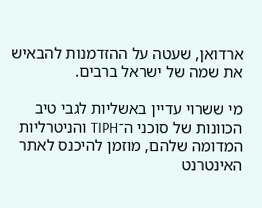ארדואן, שעטה על ההזדמנות להבאיש את שמה של ישראל ברבים.

מי ששרוי עדיין באשליות לגבי טיב הכוונות של סוכני ה־TIPH והניטרליות המדומה שלהם, מוזמן להיכנס לאתר האינטרנט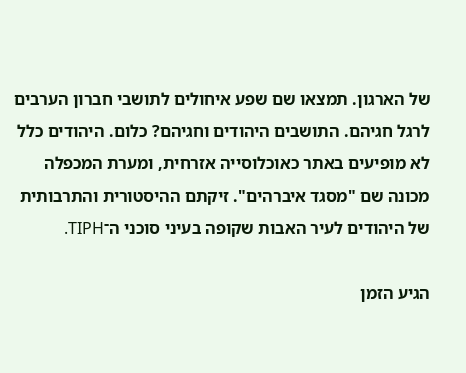של הארגון. תמצאו שם שפע איחולים לתושבי חברון הערבים לרגל חגיהם. התושבים היהודים וחגיהם? כלום. היהודים כלל לא מופיעים באתר כאוכלוסייה אזרחית, ומערת המכפלה מכונה שם "מסגד איברהים". זיקתם ההיסטורית והתרבותית של היהודים לעיר האבות שקופה בעיני סוכני ה־TIPH.

הגיע הזמן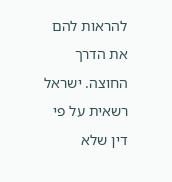להראות להם את הדרך החוצה. ישראל רשאית על פי דין שלא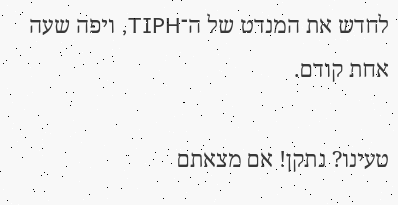לחדש את המנדט של ה־TIPH, ויפה שעה אחת קודם.

טעינו? נתקן! אם מצאתם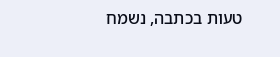טעות בכתבה, נשמח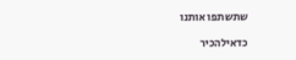שתשתפו אותנו

כדאילהכיר